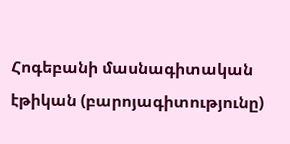Հոգեբանի մասնագիտական էթիկան (բարոյագիտությունը)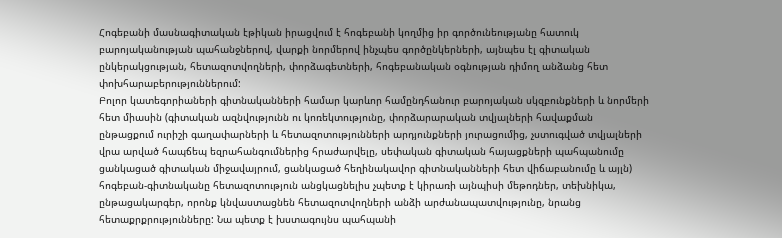Հոգեբանի մասնագիտական էթիկան իրացվում է հոգեբանի կողմից իր գործունեությանը հատուկ բարոյականության պահանջներով, վարքի նորմերով ինչպես գործընկերների, այնպես էլ գիտական ընկերակցության, հետազոտվողների, փորձագետների, հոգեբանական օգնության դիմող անձանց հետ փոխհարաբերություններում:
Բոլոր կատեգորիաների գիտնականների համար կարևոր համընդհանուր բարոյական սկզբունքների և նորմերի հետ միասին (գիտական ազնվությունն ու կոռեկտությունը, փորձարարական տվյալների հավաքման ընթացքում ուրիշի գաղափարների և հետազոտությունների արդյունքների յուրացումից, չստուգված տվյալների վրա արված հապճեպ եզրահանգումներից հրաժարվելը, սեփական գիտական հայացքների պահպանումը ցանկացած գիտական միջավայրում, ցանկացած հեղինակավոր գիտնականների հետ վիճաբանումը և այլն) հոգեբան-գիտնականը հետազոտություն անցկացնելիս չպետք է կիրառի այնպիսի մեթոդներ, տեխնիկա, ընթացակարգեր, որոնք կնվաստացնեն հետազոտվողների անձի արժանապատվությունը, նրանց հետաքրքրությունները: Նա պետք է խստագույնս պահպանի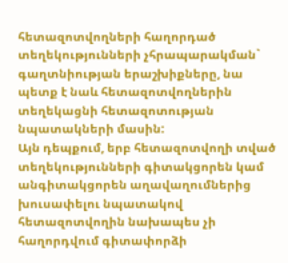հետազոտվողների հաղորդած տեղեկությունների չհրապարակման` գաղտնիության երաշխիքները, նա պետք է նաև հետազոտվողներին տեղեկացնի հետազոտության նպատակների մասին:
Այն դեպքում, երբ հետազոտվողի տված տեղեկությունների գիտակցորեն կամ անգիտակցորեն աղավաղումներից խուսափելու նպատակով հետազոտվողին նախապես չի հաղորդվում գիտափորձի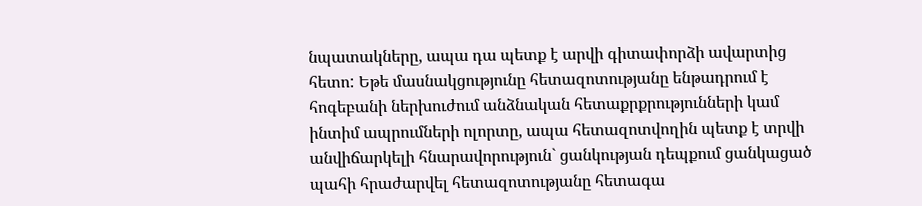նպատակները, ապա դա պետք է արվի գիտափորձի ավարտից հետո: Եթե մասնակցությունը հետազոտությանը ենթադրում է հոգեբանի ներխուժում անձնական հետաքրքրությունների կամ ինտիմ ապրումների ոլորտը, ապա հետազոտվողին պետք է տրվի անվիճարկելի հնարավորություն` ցանկության դեպքում ցանկացած պահի հրաժարվել հետազոտությանը հետագա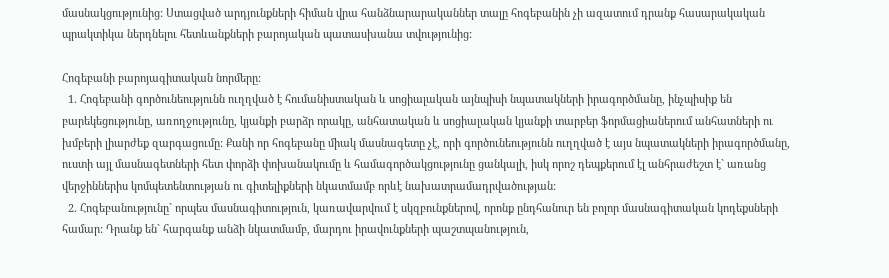մասնակցությունից: Ստացված արդյունքների հիման վրա հանձնարարականներ տալը հոգեբանին չի ազատում դրանք հասարակական պրակտիկա ներդնելու հետևանքների բարոյական պատասխանա տվությունից:

Հոգեբանի բարոյագիտական նորմերը:
  1. Հոգեբանի գործունեությունն ուղղված է հումանիստական և սոցիալական այնպիսի նպատակների իրագործմանը, ինչպիսիք են բարեկեցությունը, առողջությունը, կյանքի բարձր որակը, անհատական և սոցիալական կյանքի տարբեր ֆորմացիաներում անհատների ու խմբերի լիարժեք զարգացումը: Քանի որ հոգեբանը միակ մասնագետը չէ, որի գործունեությունն ուղղված է այս նպատակների իրագործմանը, ուստի այլ մասնագետների հետ փորձի փոխանակումը և համագործակցությունը ցանկալի, իսկ որոշ դեպքերում էլ անհրաժեշտ է` առանց վերջիններիս կոմպետենտության ու գիտելիքների նկատմամբ որևէ նախատրամադրվածության:
  2. Հոգեբանությունը` որպես մասնագիտություն, կառավարվում է սկզբունքներով, որոնք ընդհանուր են բոլոր մասնագիտական կոդեքսների համար: Դրանք են` հարգանք անձի նկատմամբ, մարդու իրավունքների պաշտպանություն,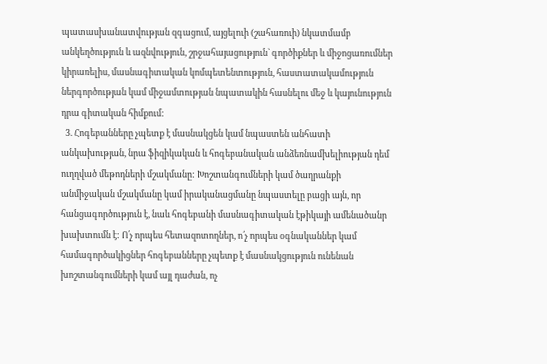պատասխանատվության զգացում, այցելուի (շահառուի) նկատմամբ անկեղծություն և ազնվություն, շրջահայացություն` գործիքներ և միջոցառումներ կիրառելիս, մասնագիտական կոմպետենտություն, հաստատակամություն ներգործության կամ միջամտության նպատակին հասնելու մեջ և կայունություն դրա գիտական հիմքում:
  3. Հոգեբանները չպետք է մասնակցեն կամ նպաստեն անհատի անկախության, նրա ֆիզիկական և հոգեբանական անձեռնամխելիության դեմ ուղղված մեթոդների մշակմանը: Խոշտանգումների կամ ծաղրանքի անմիջական մշակմանը կամ իրականացմանը նպաստելը բացի այն, որ հանցագործություն է, նաև հոգեբանի մասնագիտական էթիկայի ամենածանր խախտումն է: Ո՛չ որպես հետազոտողներ, ո՛չ որպես օգնականներ կամ համագործակիցներ հոգեբանները չպետք է մասնակցություն ունենան խոշտանգումների կամ այլ դաժան, ոչ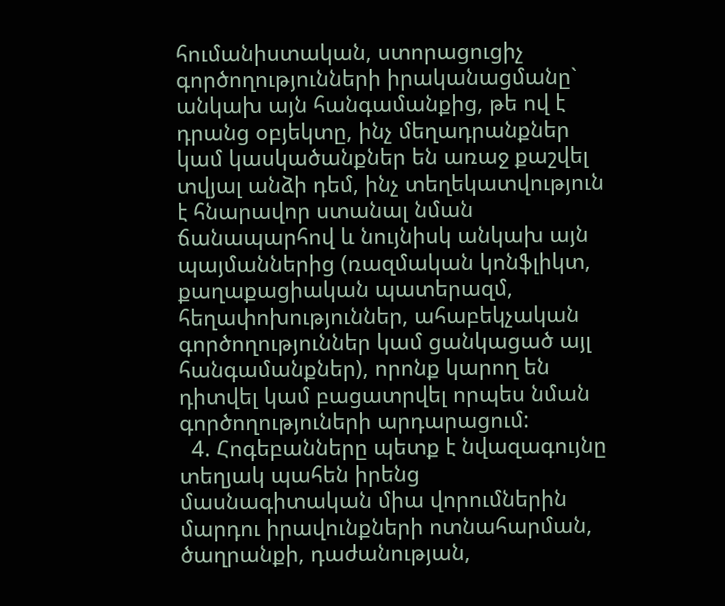հումանիստական, ստորացուցիչ գործողությունների իրականացմանը` անկախ այն հանգամանքից, թե ով է դրանց օբյեկտը, ինչ մեղադրանքներ կամ կասկածանքներ են առաջ քաշվել տվյալ անձի դեմ, ինչ տեղեկատվություն է հնարավոր ստանալ նման ճանապարհով և նույնիսկ անկախ այն պայմաններից (ռազմական կոնֆլիկտ, քաղաքացիական պատերազմ, հեղափոխություններ, ահաբեկչական գործողություններ կամ ցանկացած այլ հանգամանքներ), որոնք կարող են դիտվել կամ բացատրվել որպես նման գործողություների արդարացում:
  4. Հոգեբանները պետք է նվազագույնը տեղյակ պահեն իրենց մասնագիտական միա վորումներին մարդու իրավունքների ոտնահարման, ծաղրանքի, դաժանության,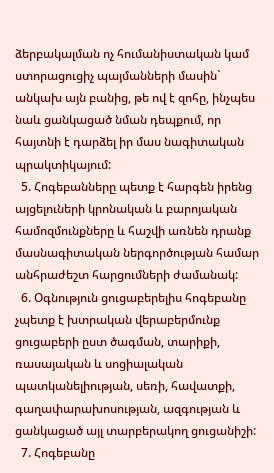ձերբակալման ոչ հումանիստական կամ ստորացուցիչ պայմանների մասին` անկախ այն բանից, թե ով է զոհը, ինչպես նաև ցանկացած նման դեպքում, որ հայտնի է դարձել իր մաս նագիտական պրակտիկայում:
  5. Հոգեբանները պետք է հարգեն իրենց այցելուների կրոնական և բարոյական համոզմունքները և հաշվի առնեն դրանք մասնագիտական ներգործության համար անհրաժեշտ հարցումների ժամանակ:
  6. Օգնություն ցուցաբերելիս հոգեբանը չպետք է խտրական վերաբերմունք ցուցաբերի ըստ ծագման, տարիքի, ռասայական և սոցիալական պատկանելիության, սեռի, հավատքի, գաղափարախոսության, ազգության և ցանկացած այլ տարբերակող ցուցանիշի:
  7. Հոգեբանը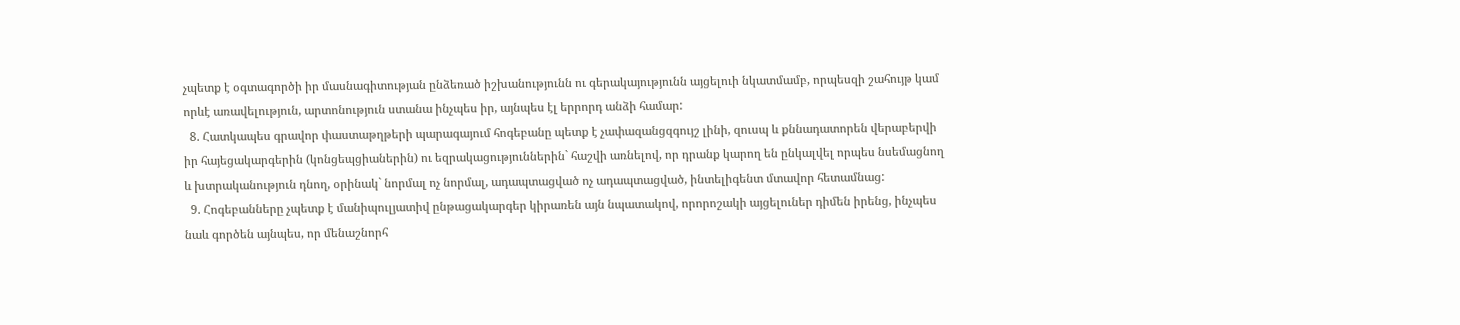չպետք է օգտագործի իր մասնագիտության ընձեռած իշխանությունն ու գերակայությունն այցելուի նկատմամբ, որպեսզի շահույթ կամ որևէ առավելություն, արտոնություն ստանա ինչպես իր, այնպես էլ երրորդ անձի համար:
  8. Հատկապես գրավոր փաստաթղթերի պարագայում հոգեբանը պետք է չափազանցզգույշ լինի, զուսպ և քննադատորեն վերաբերվի իր հայեցակարգերին (կոնցեպցիաներին) ու եզրակացություններին` հաշվի առնելով, որ դրանք կարող են ընկալվել որպես նսեմացնող և խտրականություն դնող, օրինակ` նորմալ ոչ նորմալ, ադապտացված ոչ ադապտացված, ինտելիգենտ մտավոր հետամնաց:
  9. Հոգեբանները չպետք է մանիպուլյատիվ ընթացակարգեր կիրառեն այն նպատակով, որորոշակի այցելուներ դիմեն իրենց, ինչպես նաև գործեն այնպես, որ մենաշնորհ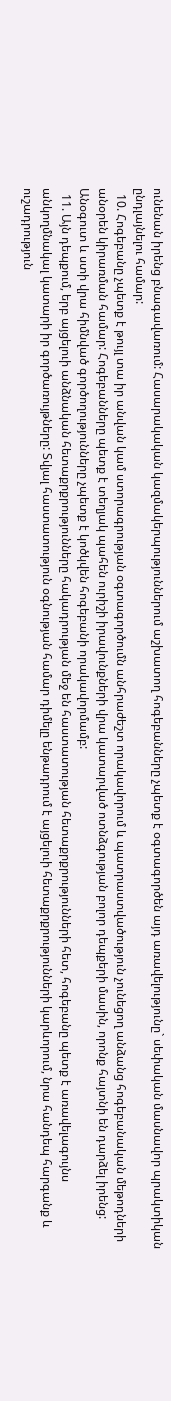ունենան իրենց բնագավառում: Հասարակական կազմակերպություններում աշխատող հոգեբանները չպետք է օգտագործեն այդ առավելությունը` սեփական մասնավոր պրակտիկան ընդլայնելու համար:
  10. Հոգեբանը չպետք է թույլ տա իր անվան կամ ստորագրության օգտագործումն անհրաժեշտ որակավորում և պատրաստվածություն չունեցող անձանց հոգեբանական մեթոդների անօրեն կիրառման համար: Հոգեբանները պետք է տեղյակ պահեն ուրիշի իրավունքների վրա կատարված ոտնձգության բոլոր դեպքերի մասին, որոնք հայտնի են դարձել իրենց: Անօգուտ և ստի վրա հիմնված գործողությունները չպետք է կոծկվեն հոգեբանի որակավորմամբ:
  11. Այն դեպքում, երբ այցելուի անձնական հետաքրքրությունները հակադրության մեջ են հաստատության հետաքրքրությունների հետ, հոգեբանը պետք է առավելագույնս անկողմնակալ կատարի իր գործառույթները: Տվյալ հաստատություն օգնության համար դիմելը ենթադրում է այցելուի հետաքրքրությունների կարևորում, նրա հանդեպ հարգանք և ուշադրություն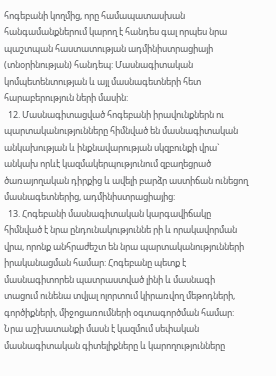հոգեբանի կողմից, որը համապատասխան հանգամանքներում կարող է հանդես գալ որպես նրա պաշտպան հաստատության ադմինիստրացիայի (տնօրինության) հանդեպ: Մասնագիտական կոմպետենտության և այլ մասնագետների հետ հարաբերություն ների մասին:
  12. Մասնագիտացված հոգեբանի իրավունքներն ու պարտականությունները հիմնված են մասնագիտական անկախության և ինքնավարության սկզբունքի վրա` անկախ որևէ կազմակերպությունում զբաղեցրած ծառայողական դիրքից և ավելի բարձր աստիճան ունեցող մասնագետներից, ադմինիստրացիայից:
  13. Հոգեբանի մասնագիտական կարգավիճակը հիմնված է նրա ընդունակություննե րի և որակավորման վրա, որոնք անհրաժեշտ են նրա պարտականությունների իրականացման համար: Հոգեբանը պետք է մասնագիտորեն պատրաստված լինի և մասնագի տացում ունենա տվյալ ոլորտում կիրառվող մեթոդների, գործիքների, միջոցառումների օգտագործման համար: Նրա աշխատանքի մասն է կազմում սեփական մասնագիտական գիտելիքները և կարողությունները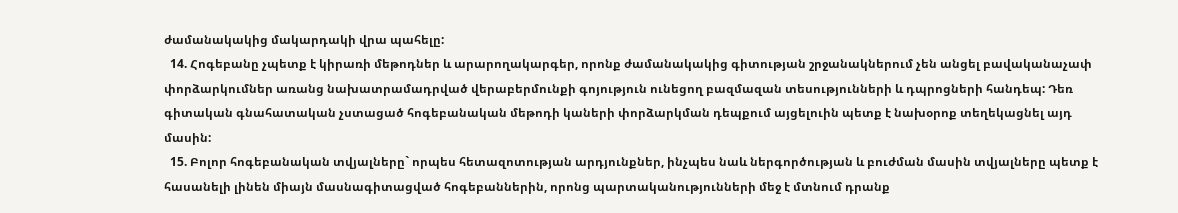ժամանակակից մակարդակի վրա պահելը:
  14. Հոգեբանը չպետք է կիրառի մեթոդներ և արարողակարգեր, որոնք ժամանակակից գիտության շրջանակներում չեն անցել բավականաչափ փորձարկումներ առանց նախատրամադրված վերաբերմունքի գոյություն ունեցող բազմազան տեսությունների և դպրոցների հանդեպ: Դեռ գիտական գնահատական չստացած հոգեբանական մեթոդի կաների փորձարկման դեպքում այցելուին պետք է նախօրոք տեղեկացնել այդ մասին:
  15. Բոլոր հոգեբանական տվյալները` որպես հետազոտության արդյունքներ, ինչպես նաև ներգործության և բուժման մասին տվյալները պետք է հասանելի լինեն միայն մասնագիտացված հոգեբաններին, որոնց պարտականությունների մեջ է մտնում դրանք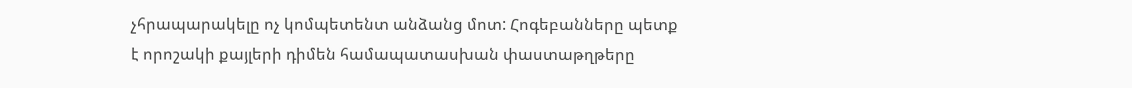չհրապարակելը ոչ կոմպետենտ անձանց մոտ: Հոգեբանները պետք է որոշակի քայլերի դիմեն համապատասխան փաստաթղթերը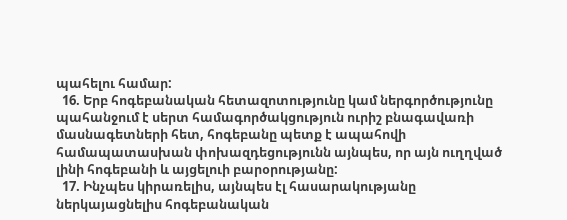պահելու համար:
  16. Երբ հոգեբանական հետազոտությունը կամ ներգործությունը պահանջում է սերտ համագործակցություն ուրիշ բնագավառի մասնագետների հետ, հոգեբանը պետք է ապահովի համապատասխան փոխազդեցությունն այնպես, որ այն ուղղված լինի հոգեբանի և այցելուի բարօրությանը:
  17. Ինչպես կիրառելիս, այնպես էլ հասարակությանը ներկայացնելիս հոգեբանական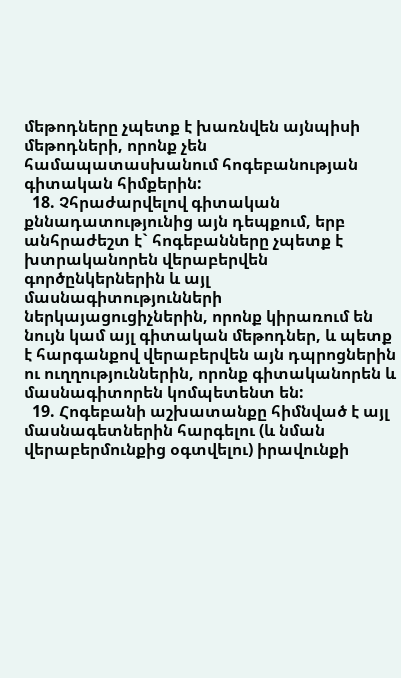մեթոդները չպետք է խառնվեն այնպիսի մեթոդների, որոնք չեն համապատասխանում հոգեբանության գիտական հիմքերին:
  18. Չհրաժարվելով գիտական քննադատությունից այն դեպքում, երբ անհրաժեշտ է` հոգեբանները չպետք է խտրականորեն վերաբերվեն գործընկերներին և այլ մասնագիտությունների ներկայացուցիչներին, որոնք կիրառում են նույն կամ այլ գիտական մեթոդներ, և պետք է հարգանքով վերաբերվեն այն դպրոցներին ու ուղղություններին, որոնք գիտականորեն և մասնագիտորեն կոմպետենտ են:
  19. Հոգեբանի աշխատանքը հիմնված է այլ մասնագետներին հարգելու (և նման վերաբերմունքից օգտվելու) իրավունքի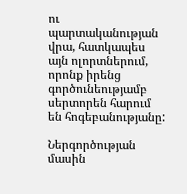ու պարտականության վրա, հատկապես այն ոլորտներում, որոնք իրենց գործունեությամբ սերտորեն հարում են հոգեբանությանը:

Ներգործության մասին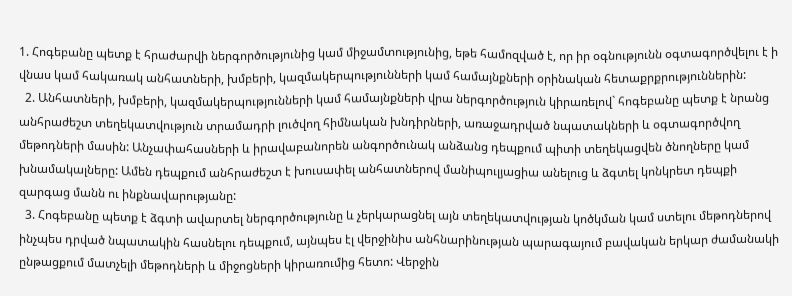1. Հոգեբանը պետք է հրաժարվի ներգործությունից կամ միջամտությունից, եթե համոզված է, որ իր օգնությունն օգտագործվելու է ի վնաս կամ հակառակ անհատների, խմբերի, կազմակերպությունների կամ համայնքների օրինական հետաքրքրություններին:
  2. Անհատների, խմբերի, կազմակերպությունների կամ համայնքների վրա ներգործություն կիրառելով` հոգեբանը պետք է նրանց անհրաժեշտ տեղեկատվություն տրամադրի լուծվող հիմնական խնդիրների, առաջադրված նպատակների և օգտագործվող մեթոդների մասին: Անչափահասների և իրավաբանորեն անգործունակ անձանց դեպքում պիտի տեղեկացվեն ծնողները կամ խնամակալները: Ամեն դեպքում անհրաժեշտ է խուսափել անհատներով մանիպուլյացիա անելուց և ձգտել կոնկրետ դեպքի զարգաց մանն ու ինքնավարությանը:
  3. Հոգեբանը պետք է ձգտի ավարտել ներգործությունը և չերկարացնել այն տեղեկատվության կոծկման կամ ստելու մեթոդներով ինչպես դրված նպատակին հասնելու դեպքում, այնպես էլ վերջինիս անհնարինության պարագայում բավական երկար ժամանակի ընթացքում մատչելի մեթոդների և միջոցների կիրառումից հետո: Վերջին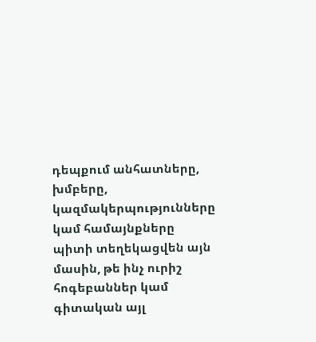դեպքում անհատները, խմբերը, կազմակերպությունները կամ համայնքները պիտի տեղեկացվեն այն մասին, թե ինչ ուրիշ հոգեբաններ կամ գիտական այլ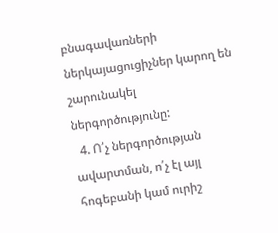բնագավառների ներկայացուցիչներ կարող են շարունակել ներգործությունը:
  4. Ո՛չ ներգործության ավարտման, ո՛չ էլ այլ հոգեբանի կամ ուրիշ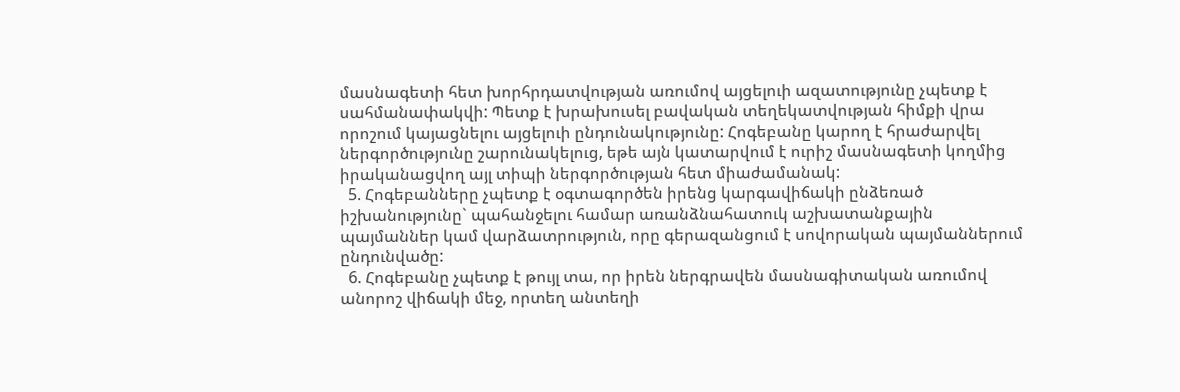մասնագետի հետ խորհրդատվության առումով այցելուի ազատությունը չպետք է սահմանափակվի: Պետք է խրախուսել բավական տեղեկատվության հիմքի վրա որոշում կայացնելու այցելուի ընդունակությունը: Հոգեբանը կարող է հրաժարվել ներգործությունը շարունակելուց, եթե այն կատարվում է ուրիշ մասնագետի կողմից իրականացվող այլ տիպի ներգործության հետ միաժամանակ:
  5. Հոգեբանները չպետք է օգտագործեն իրենց կարգավիճակի ընձեռած իշխանությունը` պահանջելու համար առանձնահատուկ աշխատանքային պայմաններ կամ վարձատրություն, որը գերազանցում է սովորական պայմաններում ընդունվածը:
  6. Հոգեբանը չպետք է թույլ տա, որ իրեն ներգրավեն մասնագիտական առումով անորոշ վիճակի մեջ, որտեղ անտեղի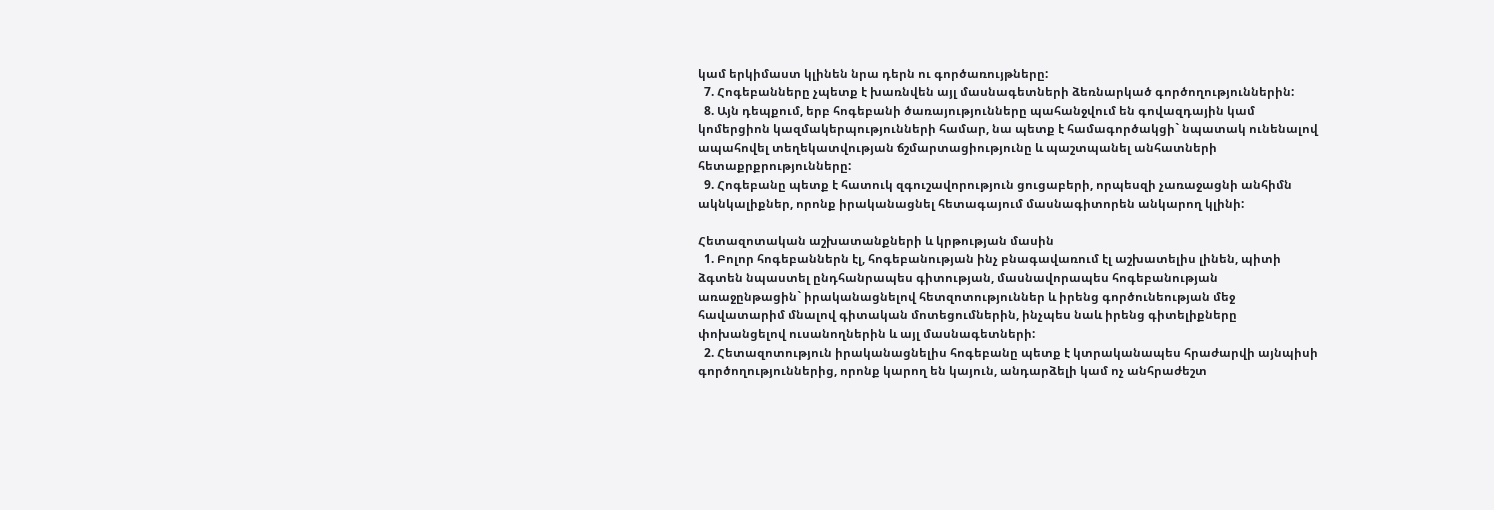կամ երկիմաստ կլինեն նրա դերն ու գործառույթները:
  7. Հոգեբանները չպետք է խառնվեն այլ մասնագետների ձեռնարկած գործողություններին:
  8. Այն դեպքում, երբ հոգեբանի ծառայությունները պահանջվում են գովազդային կամ կոմերցիոն կազմակերպությունների համար, նա պետք է համագործակցի` նպատակ ունենալով ապահովել տեղեկատվության ճշմարտացիությունը և պաշտպանել անհատների հետաքրքրությունները:
  9. Հոգեբանը պետք է հատուկ զգուշավորություն ցուցաբերի, որպեսզի չառաջացնի անհիմն ակնկալիքներ, որոնք իրականացնել հետագայում մասնագիտորեն անկարող կլինի:

Հետազոտական աշխատանքների և կրթության մասին
  1. Բոլոր հոգեբաններն էլ, հոգեբանության ինչ բնագավառում էլ աշխատելիս լինեն, պիտի ձգտեն նպաստել ընդհանրապես գիտության, մասնավորապես հոգեբանության առաջընթացին` իրականացնելով հետզոտություններ և իրենց գործունեության մեջ հավատարիմ մնալով գիտական մոտեցումներին, ինչպես նաև իրենց գիտելիքները փոխանցելով ուսանողներին և այլ մասնագետների:
  2. Հետազոտություն իրականացնելիս հոգեբանը պետք է կտրականապես հրաժարվի այնպիսի գործողություններից, որոնք կարող են կայուն, անդարձելի կամ ոչ անհրաժեշտ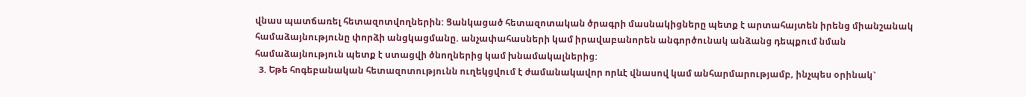վնաս պատճառել հետազոտվողներին: Ցանկացած հետազոտական ծրագրի մասնակիցները պետք է արտահայտեն իրենց միանշանակ համաձայնությունը փորձի անցկացմանը. անչափահասների կամ իրավաբանորեն անգործունակ անձանց դեպքում նման համաձայնություն պետք է ստացվի ծնողներից կամ խնամակալներից:
  3. Եթե հոգեբանական հետազոտությունն ուղեկցվում է ժամանակավոր որևէ վնասով կամ անհարմարությամբ, ինչպես օրինակ`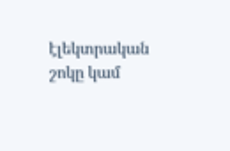էլեկտրական շոկը կամ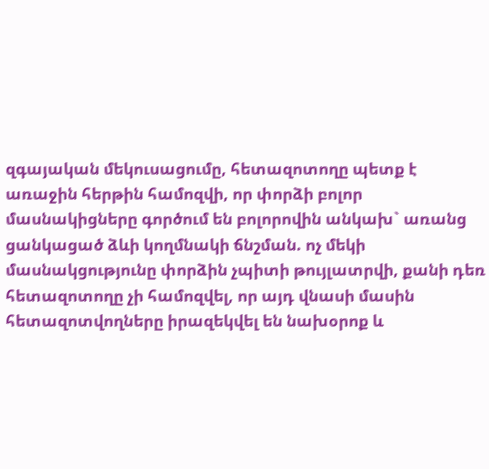զգայական մեկուսացումը, հետազոտողը պետք է առաջին հերթին համոզվի, որ փորձի բոլոր մասնակիցները գործում են բոլորովին անկախ` առանց ցանկացած ձևի կողմնակի ճնշման. ոչ մեկի մասնակցությունը փորձին չպիտի թույլատրվի, քանի դեռ հետազոտողը չի համոզվել, որ այդ վնասի մասին հետազոտվողները իրազեկվել են նախօրոք և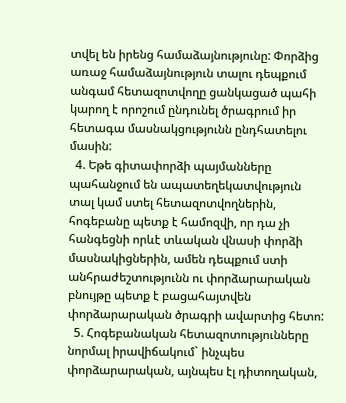տվել են իրենց համաձայնությունը: Փորձից առաջ համաձայնություն տալու դեպքում անգամ հետազոտվողը ցանկացած պահի կարող է որոշում ընդունել ծրագրում իր հետագա մասնակցությունն ընդհատելու մասին:
  4. Եթե գիտափորձի պայմանները պահանջում են ապատեղեկատվություն տալ կամ ստել հետազոտվողներին, հոգեբանը պետք է համոզվի, որ դա չի հանգեցնի որևէ տևական վնասի փորձի մասնակիցներին, ամեն դեպքում ստի անհրաժեշտությունն ու փորձարարական բնույթը պետք է բացահայտվեն փորձարարական ծրագրի ավարտից հետո:
  5. Հոգեբանական հետազոտությունները նորմալ իրավիճակում` ինչպես փորձարարական, այնպես էլ դիտողական,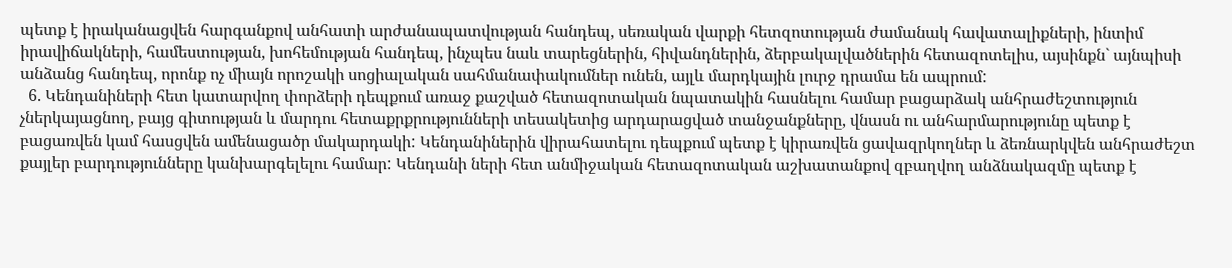պետք է իրականացվեն հարգանքով անհատի արժանապատվության հանդեպ, սեռական վարքի հետզոտության ժամանակ հավատալիքների, ինտիմ իրավիճակների, համեստության, խոհեմության հանդեպ, ինչպես նաև տարեցներին, հիվանդներին, ձերբակալվածներին հետազոտելիս, այսինքն` այնպիսի անձանց հանդեպ, որոնք ոչ միայն որոշակի սոցիալական սահմանափակումներ ունեն, այլև մարդկային լուրջ դրամա են ապրում:
  6. Կենդանիների հետ կատարվող փորձերի դեպքում առաջ քաշված հետազոտական նպատակին հասնելու համար բացարձակ անհրաժեշտություն չներկայացնող, բայց գիտության և մարդու հետաքրքրությունների տեսակետից արդարացված տանջանքները, վնասն ու անհարմարությունը պետք է բացառվեն կամ հասցվեն ամենացածր մակարդակի: Կենդանիներին վիրահատելու դեպքում պետք է կիրառվեն ցավազրկողներ և ձեռնարկվեն անհրաժեշտ քայլեր բարդությունները կանխարգելելու համար: Կենդանի ների հետ անմիջական հետազոտական աշխատանքով զբաղվող անձնակազմը պետք է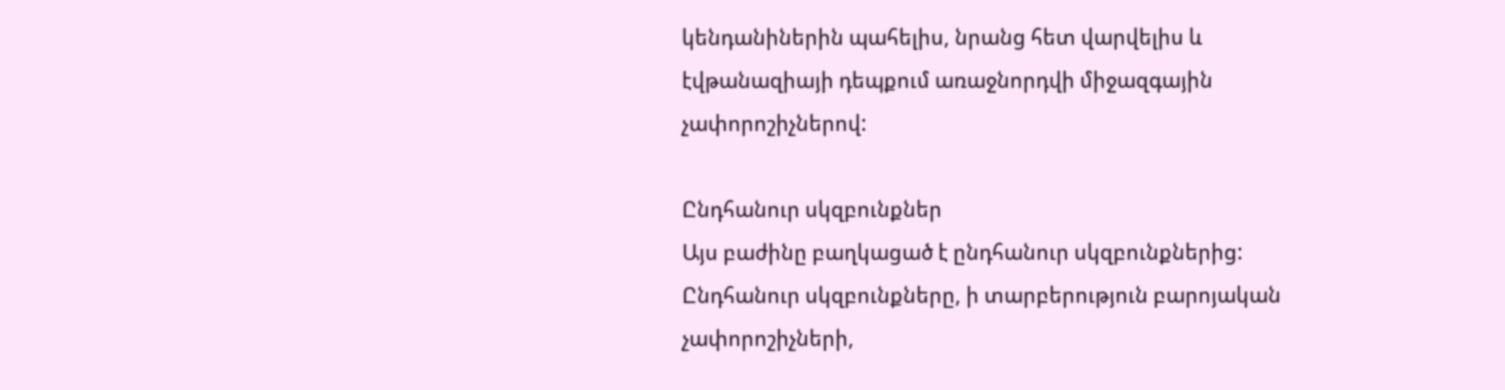կենդանիներին պահելիս, նրանց հետ վարվելիս և էվթանազիայի դեպքում առաջնորդվի միջազգային չափորոշիչներով:

Ընդհանուր սկզբունքներ
Այս բաժինը բաղկացած է ընդհանուր սկզբունքներից: Ընդհանուր սկզբունքները, ի տարբերություն բարոյական չափորոշիչների,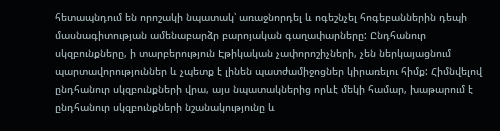հետապնդում են որոշակի նպատակ՝ առաջնորդել և ոգեշնչել հոգեբաններին դեպի մասնագիտության ամենաբարձր բարոյական գաղափարները: Ընդհանուր սկզբունքները, ի տարբերություն Էթիկական չափորոշիչների, չեն ներկայացնում պարտավորություններ և չպետք է լինեն պատժամիջոցներ կիրառելու հիմք: Հիմնվելով ընդհանուր սկզբունքների վրա, այս նպատակներից որևէ մեկի համար, խաթարում է ընդհանուր սկզբունքների նշանակությունը և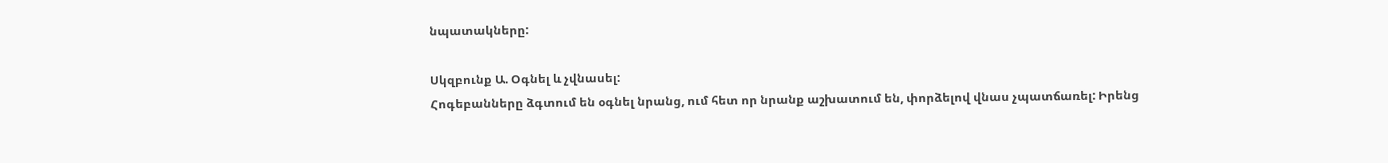նպատակները:

Սկզբունք Ա. Օգնել և չվնասել:
Հոգեբանները ձգտում են օգնել նրանց, ում հետ որ նրանք աշխատում են, փորձելով վնաս չպատճառել: Իրենց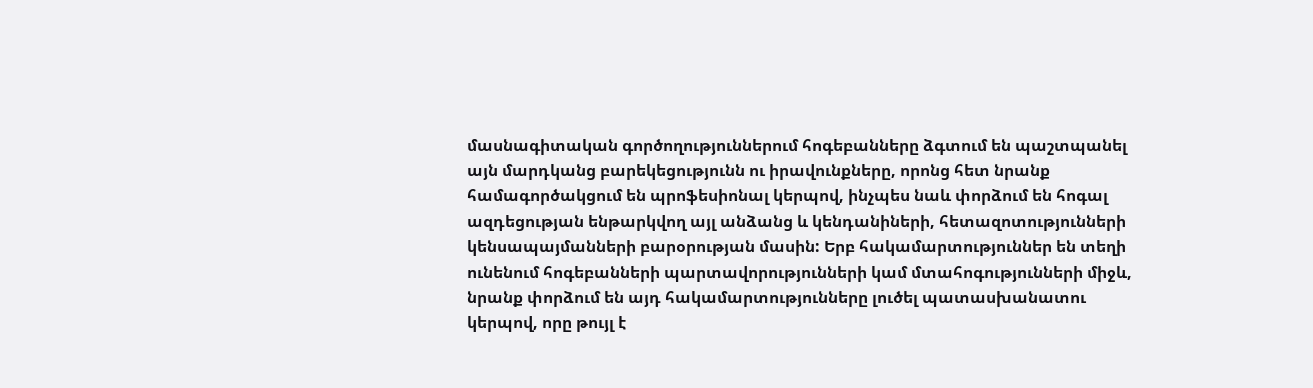մասնագիտական գործողություններում հոգեբանները ձգտում են պաշտպանել այն մարդկանց բարեկեցությունն ու իրավունքները, որոնց հետ նրանք համագործակցում են պրոֆեսիոնալ կերպով, ինչպես նաև փորձում են հոգալ ազդեցության ենթարկվող այլ անձանց և կենդանիների, հետազոտությունների կենսապայմանների բարօրության մասին: Երբ հակամարտություններ են տեղի ունենում հոգեբանների պարտավորությունների կամ մտահոգությունների միջև, նրանք փորձում են այդ հակամարտությունները լուծել պատասխանատու կերպով, որը թույլ է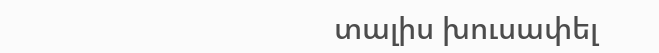տալիս խուսափել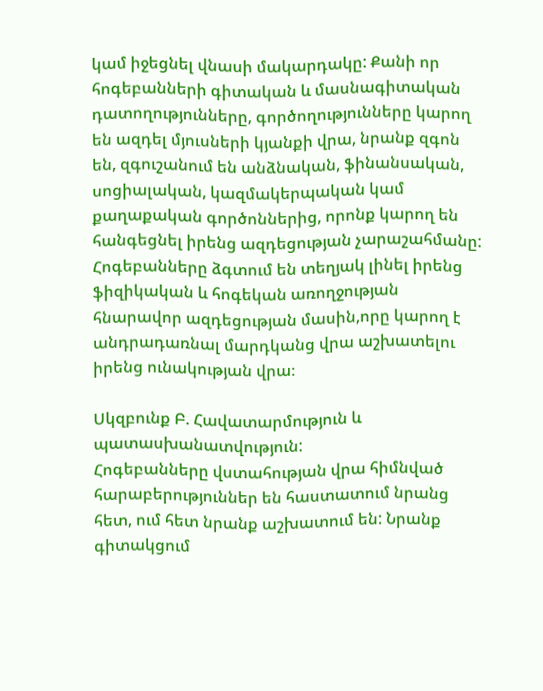կամ իջեցնել վնասի մակարդակը: Քանի որ հոգեբանների գիտական և մասնագիտական դատողությունները, գործողությունները կարող են ազդել մյուսների կյանքի վրա, նրանք զգոն են, զգուշանում են անձնական, ֆինանսական, սոցիալական, կազմակերպական կամ քաղաքական գործոններից, որոնք կարող են հանգեցնել իրենց ազդեցության չարաշահմանը: Հոգեբանները ձգտում են տեղյակ լինել իրենց ֆիզիկական և հոգեկան առողջության հնարավոր ազդեցության մասին,որը կարող է անդրադառնալ մարդկանց վրա աշխատելու իրենց ունակության վրա։

Սկզբունք Բ. Հավատարմություն և պատասխանատվություն:
Հոգեբանները վստահության վրա հիմնված հարաբերություններ են հաստատում նրանց հետ, ում հետ նրանք աշխատում են: Նրանք գիտակցում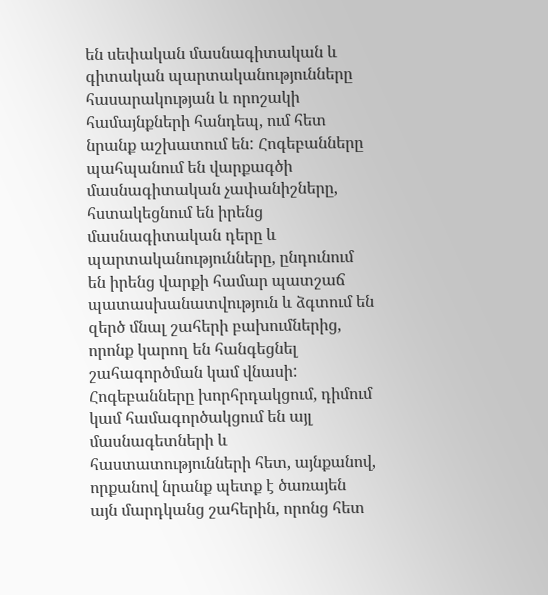են սեփական մասնագիտական և գիտական պարտականությունները հասարակության և որոշակի համայնքների հանդեպ, ում հետ նրանք աշխատում են: Հոգեբանները պահպանում են վարքագծի մասնագիտական չափանիշները, հստակեցնում են իրենց մասնագիտական դերը և պարտականությունները, ընդունում են իրենց վարքի համար պատշաճ պատասխանատվություն և ձգտում են զերծ մնալ շահերի բախումներից, որոնք կարող են հանգեցնել շահագործման կամ վնասի: Հոգեբանները խորհրդակցում, դիմում կամ համագործակցում են այլ մասնագետների և հաստատությունների հետ, այնքանով, որքանով նրանք պետք է ծառայեն այն մարդկանց շահերին, որոնց հետ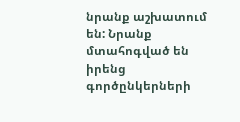նրանք աշխատում են: Նրանք մտահոգված են իրենց գործընկերների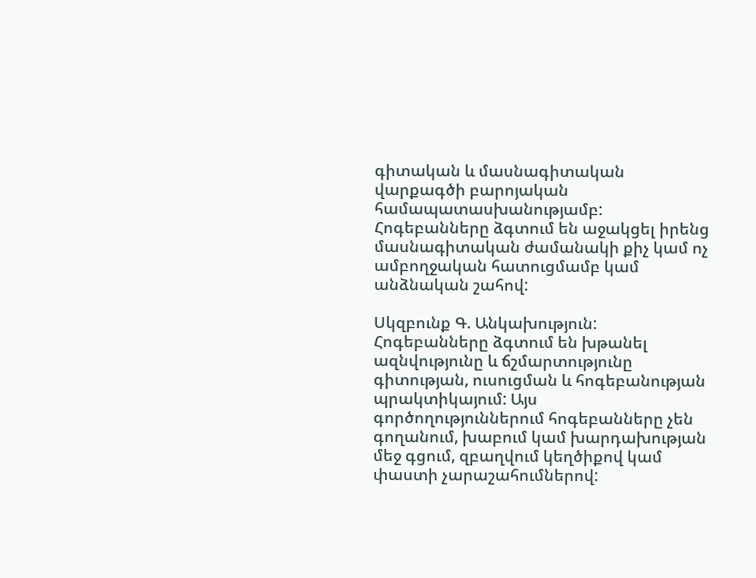գիտական և մասնագիտական վարքագծի բարոյական համապատասխանությամբ: Հոգեբանները ձգտում են աջակցել իրենց մասնագիտական ժամանակի քիչ կամ ոչ ամբողջական հատուցմամբ կամ անձնական շահով:

Սկզբունք Գ. Անկախություն:
Հոգեբանները ձգտում են խթանել ազնվությունը և ճշմարտությունը գիտության, ուսուցման և հոգեբանության պրակտիկայում: Այս գործողություններում հոգեբանները չեն գողանում, խաբում կամ խարդախության մեջ գցում, զբաղվում կեղծիքով կամ փաստի չարաշահումներով: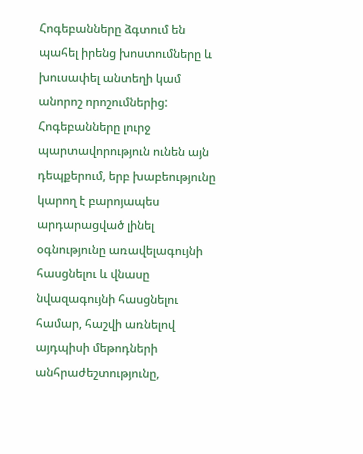Հոգեբանները ձգտում են պահել իրենց խոստումները և խուսափել անտեղի կամ անորոշ որոշումներից: Հոգեբանները լուրջ պարտավորություն ունեն այն դեպքերում, երբ խաբեությունը կարող է բարոյապես արդարացված լինել օգնությունը առավելագույնի հասցնելու և վնասը նվազագույնի հասցնելու համար, հաշվի առնելով այդպիսի մեթոդների անհրաժեշտությունը,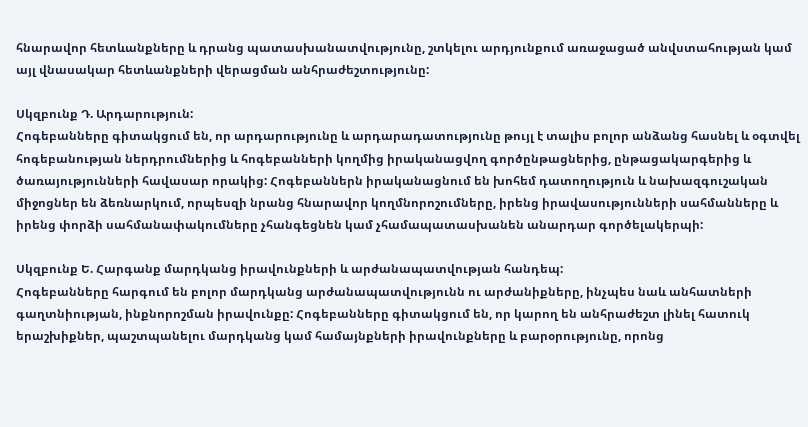հնարավոր հետևանքները և դրանց պատասխանատվությունը, շտկելու արդյունքում առաջացած անվստահության կամ այլ վնասակար հետևանքների վերացման անհրաժեշտությունը:

Սկզբունք Դ. Արդարություն:
Հոգեբանները գիտակցում են, որ արդարությունը և արդարադատությունը թույլ է տալիս բոլոր անձանց հասնել և օգտվել հոգեբանության ներդրումներից և հոգեբանների կողմից իրականացվող գործընթացներից, ընթացակարգերից և ծառայությունների հավասար որակից: Հոգեբաններն իրականացնում են խոհեմ դատողություն և նախազգուշական միջոցներ են ձեռնարկում, որպեսզի նրանց հնարավոր կողմնորոշումները, իրենց իրավասությունների սահմանները և իրենց փորձի սահմանափակումները չհանգեցնեն կամ չհամապատասխանեն անարդար գործելակերպի:

Սկզբունք Ե. Հարգանք մարդկանց իրավունքների և արժանապատվության հանդեպ:
Հոգեբանները հարգում են բոլոր մարդկանց արժանապատվությունն ու արժանիքները, ինչպես նաև անհատների գաղտնիության, ինքնորոշման իրավունքը: Հոգեբանները գիտակցում են, որ կարող են անհրաժեշտ լինել հատուկ երաշխիքներ, պաշտպանելու մարդկանց կամ համայնքների իրավունքները և բարօրությունը, որոնց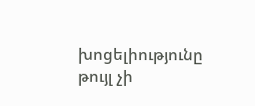խոցելիությունը թույլ չի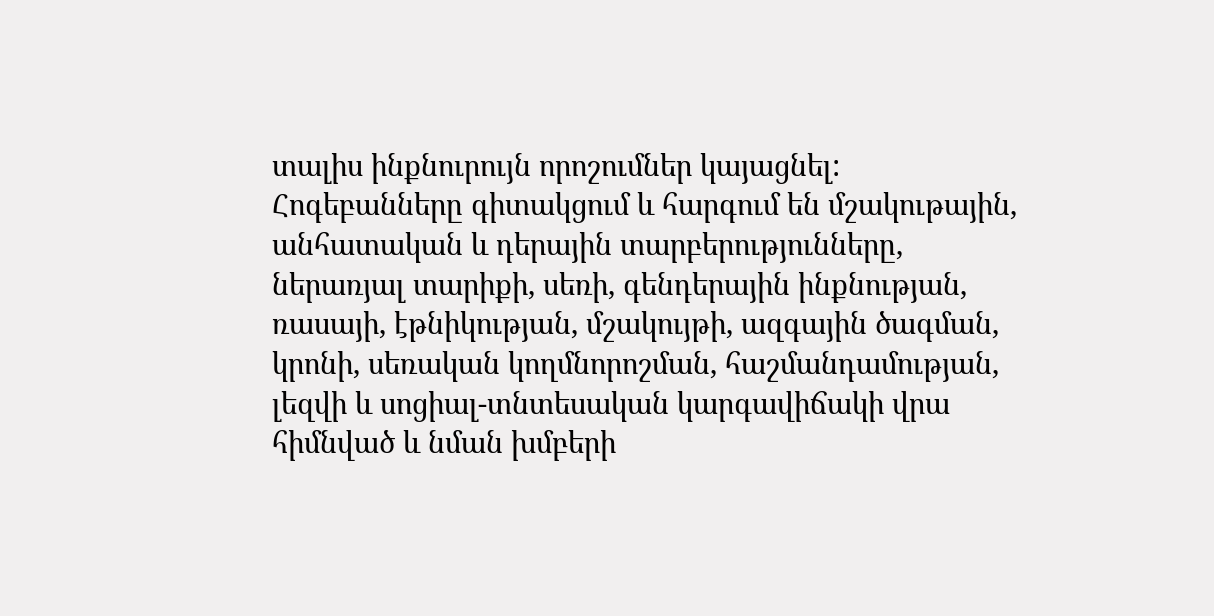տալիս ինքնուրույն որոշումներ կայացնել: Հոգեբանները գիտակցում և հարգում են մշակութային, անհատական և դերային տարբերությունները, ներառյալ տարիքի, սեռի, գենդերային ինքնության, ռասայի, էթնիկության, մշակույթի, ազգային ծագման, կրոնի, սեռական կողմնորոշման, հաշմանդամության, լեզվի և սոցիալ-տնտեսական կարգավիճակի վրա հիմնված և նման խմբերի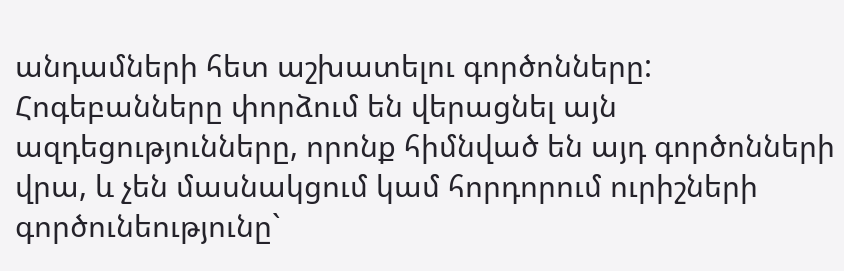անդամների հետ աշխատելու գործոնները: Հոգեբանները փորձում են վերացնել այն ազդեցությունները, որոնք հիմնված են այդ գործոնների վրա, և չեն մասնակցում կամ հորդորում ուրիշների գործունեությունը`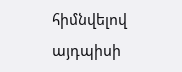հիմնվելով այդպիսի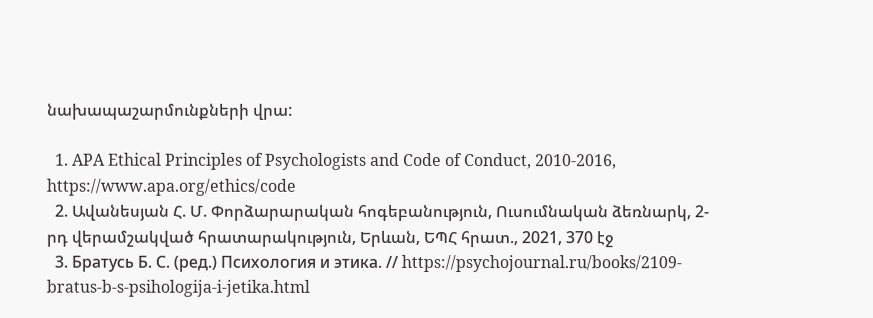նախապաշարմունքների վրա:

  1. APA Ethical Principles of Psychologists and Code of Conduct, 2010-2016, https://www.apa.org/ethics/code
  2. Ավանեսյան Հ. Մ. Փորձարարական հոգեբանություն, Ուսումնական ձեռնարկ, 2-րդ վերամշակված հրատարակություն, Երևան, ԵՊՀ հրատ., 2021, 370 էջ
  3. Братусь Б. С. (ред.) Психология и этика. // https://psychojournal.ru/books/2109-bratus-b-s-psihologija-i-jetika.html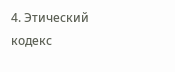4. Этический кодекс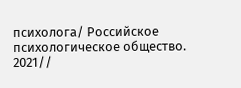психолога/ Российское психологическое общество. 2021//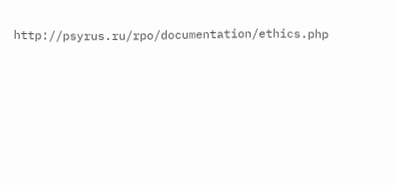http://psyrus.ru/rpo/documentation/ethics.php